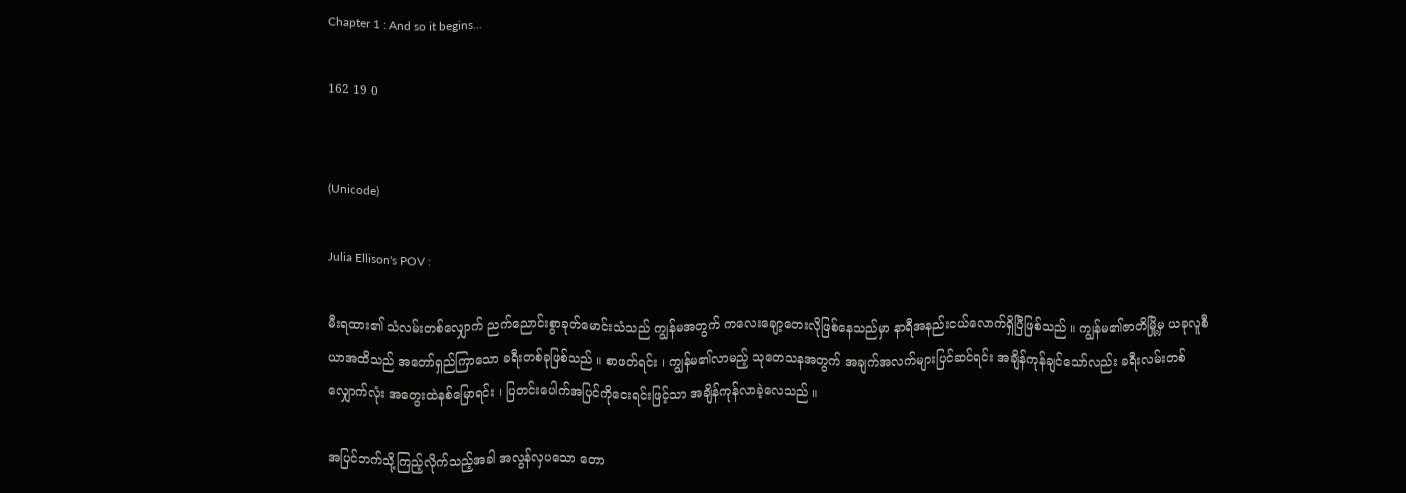Chapter 1 : And so it begins...

162 19 0


(Unicode)

Julia Ellison's POV :

မီးရထား၏ သံလမ်းတစ်လျှောက် ညက်ညောင်းစွာခုတ်မောင်းသံသည် ကျွန်မအတွက် ကလေးချော့တေးလိုဖြစ်နေသည်မှာ နာရီအနည်းငယ်လောက်ရှိပြီဖြစ်သည် ။ ကျွန်မ၏ဇာတိမြို့မှ ယခုလူစီယာအထိသည် အတော်ရှည်ကြာသော ခရီးတစ်ခုဖြစ်သည် ။ စာဖတ်ရင်း ၊ ကျွန်မ၏လာမည့် သုတေသနအတွက် အချက်အလက်များပြင်ဆင်ရင်း အချိန်ကုန်ချင်သော်လည်း ခရီးလမ်းတစ်လျှောက်လုံး အတွေးထဲနစ်မြောရင်း ၊ ပြတင်းပေါက်အပြင်ကိုငေးရင်းဖြင့်သာ အချိန်ကုန်လာခဲ့လေသည် ။

အပြင်ဘက်သို့ကြည့်လိုက်သည့်အခါ အလွန်လှပသော တော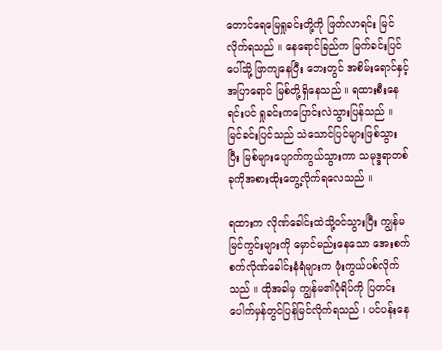တောင်ရေမြေရှုခင်းတို့ကို ဖြတ်လာရင်း မြင်လိုက်ရသည် ။ နေရောင်ခြည်က မြက်ခင်းပြင်ပေါ်သို့ ဖြာကျနေ‌ပြီး ဘေးတွင် အစိမ်းရောင်နှင့်အပြာရောင် မြစ်တို့ရှိနေသည် ။ ရထားစီးနေရင်းပင် ရှုခင်းကပြောင်းလဲသွားပြန်သည် ။ မြင်ခင်းပြင်သည် သဲသောင်ပြင်များဖြစ်သွားပြီး မြစ်များပျောက်ကွယ်သွားကာ သမုဒ္ဒရာတစ်ခုကိုအစားထိုးတွေ့လိုက်ရလေသည် ။

ရထားက လိုဏ်ခေါင်းထဲသို့ဝင်သွားပြီး ကျွန်မ မြင်ကွင်းများကို မှောင်မည်းနေသော အေးစက်စက်လိုဏ်ခေါင်းနံရံများက ဖုံးကွယ်ပစ်လိုက်သည် ။ ထိုအခါမှ ကျွန်မ၏ပုံရိပ်ကို ပြတင်းပေါက်မှန်တွင်ပြန်မြင်လိုက်ရသည် ၊ ပင်ပန်းနေ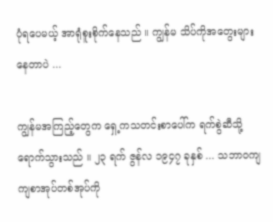ပုံရပေမယ့် အာရုံစူးစိုက်နေသည် ။ ကျွန်မ သိပ်ကိုအတွေးများနေတာပဲ ...

ကျွန်မအကြည့်တွေက ရှေ့ကသတင်းစာပေါ်က ရက်စွဲဆီသို့ရောက်သွားသည် ။ ၂၃ ရက် ဇွန်လ ၁၉၄၇ ခုနှစ် ... သဘာဝကျကျစာအုပ်တစ်အုပ်ကို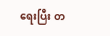ရေးပြီး တ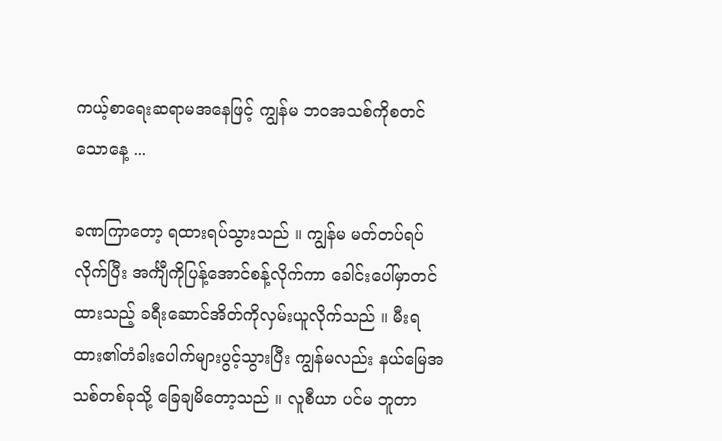ကယ့်စာရေးဆရာမအနေဖြင့် ကျွန်မ ဘဝအသစ်ကိုစတင်သောနေ့ ...

ခဏကြာတော့ ရထားရပ်သွားသည် ။ ကျွန်မ မတ်တပ်ရပ်လိုက်ပြီး အင်္ကျီကိုပြန့်အောင်စန့်လိုက်ကာ ခေါင်းပေါ်မှာတင်ထားသည့် ခရီးဆောင်အိတ်ကိုလှမ်းယူလိုက်သည် ။ မီးရထား၏တံခါးပေါက်များပွင့်သွားပြီး ကျွန်မလည်း နယ်မြေအသစ်တစ်ခုသို့ ခြေချမိတော့သည် ။ လူစီယာ ပင်မ ဘူတာ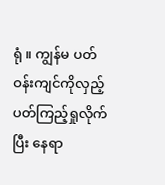ရုံ ။ ကျွန်မ ပတ်ဝန်းကျင်ကိုလှည့်ပတ်ကြည့်ရှုလိုက်ပြီး နေရာ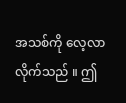အသစ်ကို လေ့လာလိုက်သည် ။ ဤ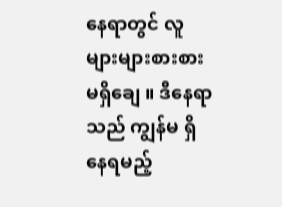နေရာတွင် လူများများစားစားမရှိချေ ။ ဒီနေရာသည် ကျွန်မ ရှိနေရမည့်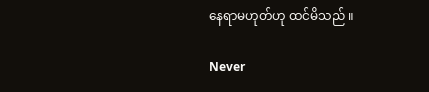နေရာမဟုတ်ဟု ထင်မိသည် ။

Never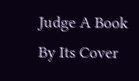Judge A Book By Its Cover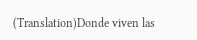(Translation)Donde viven las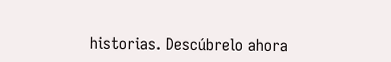historias. Descúbrelo ahora